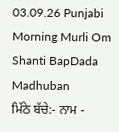03.09.26 Punjabi Morning Murli Om Shanti BapDada Madhuban
ਮਿੱਠੇ ਬੱਚੇ:- ਨਾਮ -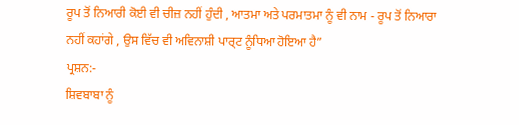ਰੂਪ ਤੋਂ ਨਿਆਰੀ ਕੋਈ ਵੀ ਚੀਜ਼ ਨਹੀਂ ਹੁੰਦੀ , ਆਤਮਾ ਅਤੇ ਪਰਮਾਤਮਾ ਨੂੰ ਵੀ ਨਾਮ - ਰੂਪ ਤੋਂ ਨਿਆਰਾ
ਨਹੀਂ ਕਹਾਂਗੇ , ਉਸ ਵਿੱਚ ਵੀ ਅਵਿਨਾਸ਼ੀ ਪਾਰ੍ਟ ਨੂੰਧਿਆ ਹੋਇਆ ਹੈ”
ਪ੍ਰਸ਼ਨ:-
ਸ਼ਿਵਬਾਬਾ ਨੂੰ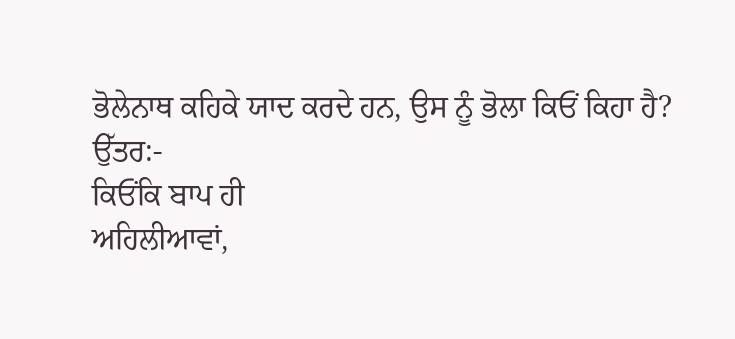ਭੋਲੇਨਾਥ ਕਹਿਕੇ ਯਾਦ ਕਰਦੇ ਹਨ, ਉਸ ਨੂੰ ਭੋਲਾ ਕਿਓਂ ਕਿਹਾ ਹੈ?
ਉੱਤਰ:-
ਕਿਓਂਕਿ ਬਾਪ ਹੀ
ਅਹਿਲੀਆਵਾਂ,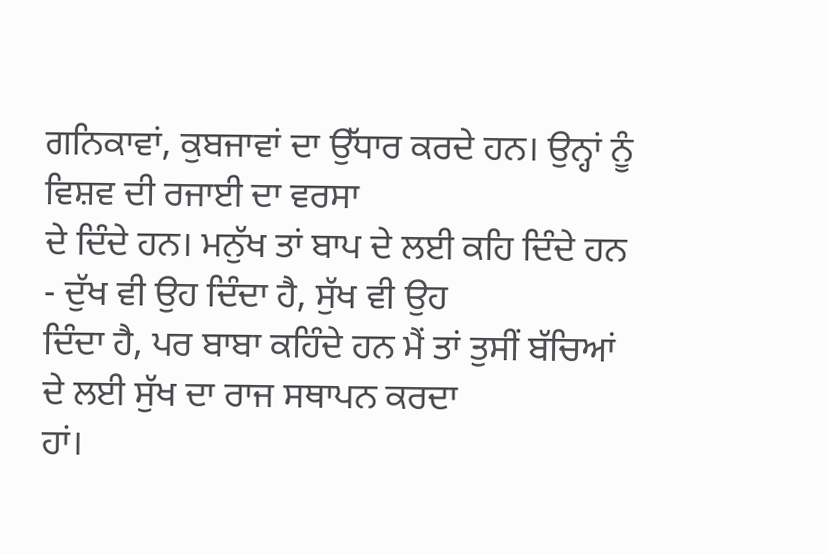ਗਨਿਕਾਵਾਂ, ਕੁਬਜਾਵਾਂ ਦਾ ਉੱਧਾਰ ਕਰਦੇ ਹਨ। ਉਨ੍ਹਾਂ ਨੂੰ ਵਿਸ਼ਵ ਦੀ ਰਜਾਈ ਦਾ ਵਰਸਾ
ਦੇ ਦਿੰਦੇ ਹਨ। ਮਨੁੱਖ ਤਾਂ ਬਾਪ ਦੇ ਲਈ ਕਹਿ ਦਿੰਦੇ ਹਨ - ਦੁੱਖ ਵੀ ਉਹ ਦਿੰਦਾ ਹੈ, ਸੁੱਖ ਵੀ ਉਹ
ਦਿੰਦਾ ਹੈ, ਪਰ ਬਾਬਾ ਕਹਿੰਦੇ ਹਨ ਮੈਂ ਤਾਂ ਤੁਸੀਂ ਬੱਚਿਆਂ ਦੇ ਲਈ ਸੁੱਖ ਦਾ ਰਾਜ ਸਥਾਪਨ ਕਰਦਾ
ਹਾਂ।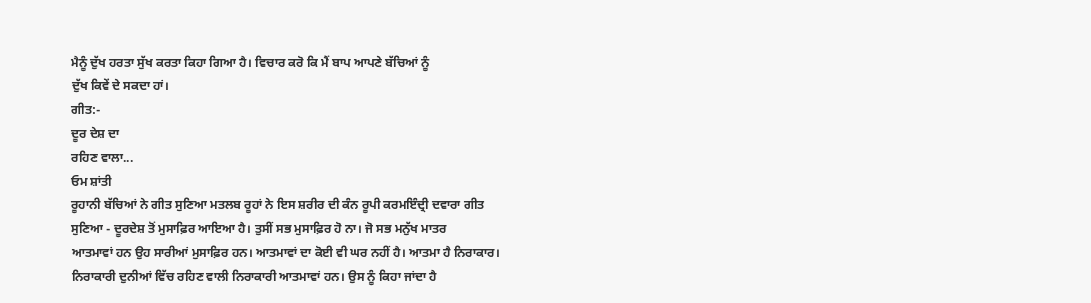ਮੈਨੂੰ ਦੁੱਖ ਹਰਤਾ ਸੁੱਖ ਕਰਤਾ ਕਿਹਾ ਗਿਆ ਹੈ। ਵਿਚਾਰ ਕਰੋ ਕਿ ਮੈਂ ਬਾਪ ਆਪਣੇ ਬੱਚਿਆਂ ਨੂੰ
ਦੁੱਖ ਕਿਵੇਂ ਦੇ ਸਕਦਾ ਹਾਂ।
ਗੀਤ:-
ਦੂਰ ਦੇਸ਼ ਦਾ
ਰਹਿਣ ਵਾਲਾ...
ਓਮ ਸ਼ਾਂਤੀ
ਰੂਹਾਨੀ ਬੱਚਿਆਂ ਨੇ ਗੀਤ ਸੁਣਿਆ ਮਤਲਬ ਰੂਹਾਂ ਨੇ ਇਸ ਸ਼ਰੀਰ ਦੀ ਕੰਨ ਰੂਪੀ ਕਰਮਇੰਦ੍ਰੀ ਦਵਾਰਾ ਗੀਤ
ਸੁਣਿਆ - ਦੂਰਦੇਸ਼ ਤੋਂ ਮੁਸਾਫ਼ਿਰ ਆਇਆ ਹੈ। ਤੁਸੀਂ ਸਭ ਮੁਸਾਫ਼ਿਰ ਹੋ ਨਾ। ਜੋ ਸਭ ਮਨੁੱਖ ਮਾਤਰ
ਆਤਮਾਵਾਂ ਹਨ ਉਹ ਸਾਰੀਆਂ ਮੁਸਾਫ਼ਿਰ ਹਨ। ਆਤਮਾਵਾਂ ਦਾ ਕੋਈ ਵੀ ਘਰ ਨਹੀਂ ਹੈ। ਆਤਮਾ ਹੈ ਨਿਰਾਕਾਰ।
ਨਿਰਾਕਾਰੀ ਦੁਨੀਆਂ ਵਿੱਚ ਰਹਿਣ ਵਾਲੀ ਨਿਰਾਕਾਰੀ ਆਤਮਾਵਾਂ ਹਨ। ਉਸ ਨੂੰ ਕਿਹਾ ਜਾਂਦਾ ਹੈ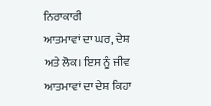ਨਿਰਾਕਾਰੀ
ਆਤਮਾਵਾਂ ਦਾ ਘਰ, ਦੇਸ਼ ਅਤੇ ਲੋਕ। ਇਸ ਨੂੰ ਜੀਵ ਆਤਮਾਵਾਂ ਦਾ ਦੇਸ਼ ਕਿਹਾ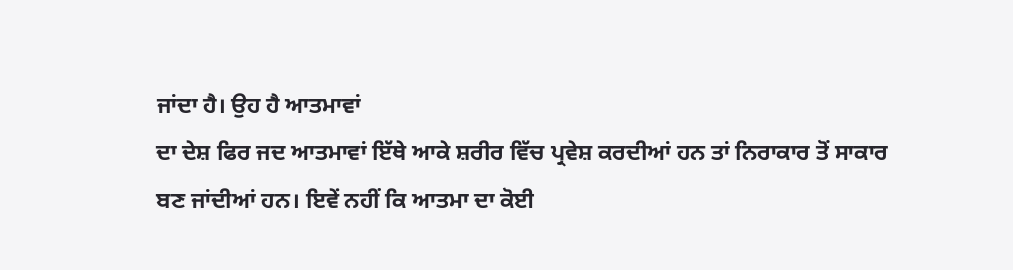ਜਾਂਦਾ ਹੈ। ਉਹ ਹੈ ਆਤਮਾਵਾਂ
ਦਾ ਦੇਸ਼ ਫਿਰ ਜਦ ਆਤਮਾਵਾਂ ਇੱਥੇ ਆਕੇ ਸ਼ਰੀਰ ਵਿੱਚ ਪ੍ਰਵੇਸ਼ ਕਰਦੀਆਂ ਹਨ ਤਾਂ ਨਿਰਾਕਾਰ ਤੋਂ ਸਾਕਾਰ
ਬਣ ਜਾਂਦੀਆਂ ਹਨ। ਇਵੇਂ ਨਹੀਂ ਕਿ ਆਤਮਾ ਦਾ ਕੋਈ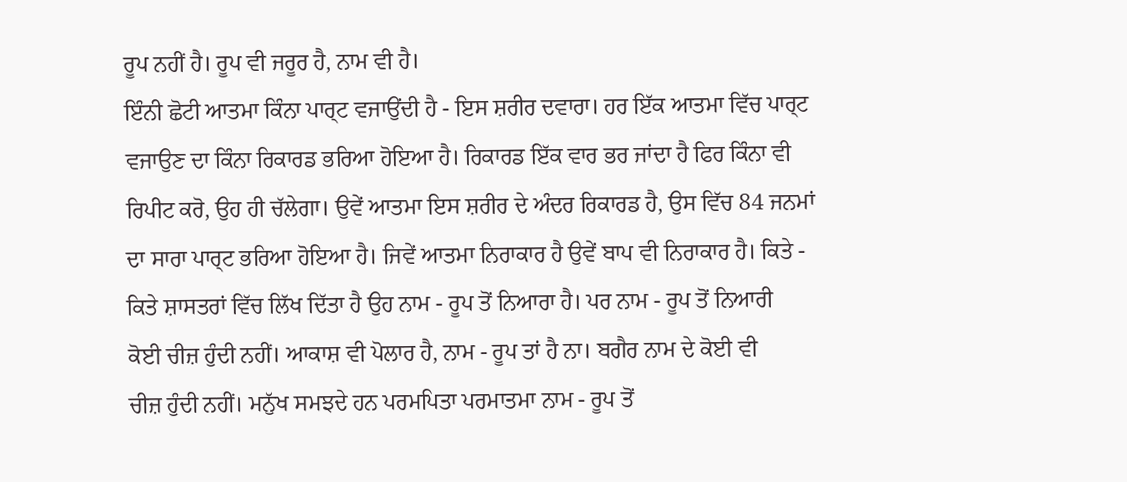ਰੂਪ ਨਹੀਂ ਹੈ। ਰੂਪ ਵੀ ਜਰੂਰ ਹੈ, ਨਾਮ ਵੀ ਹੈ।
ਇੰਨੀ ਛੋਟੀ ਆਤਮਾ ਕਿੰਨਾ ਪਾਰ੍ਟ ਵਜਾਉਂਦੀ ਹੈ - ਇਸ ਸ਼ਰੀਰ ਦਵਾਰਾ। ਹਰ ਇੱਕ ਆਤਮਾ ਵਿੱਚ ਪਾਰ੍ਟ
ਵਜਾਉਣ ਦਾ ਕਿੰਨਾ ਰਿਕਾਰਡ ਭਰਿਆ ਹੋਇਆ ਹੈ। ਰਿਕਾਰਡ ਇੱਕ ਵਾਰ ਭਰ ਜਾਂਦਾ ਹੈ ਫਿਰ ਕਿੰਨਾ ਵੀ
ਰਿਪੀਟ ਕਰੋ, ਉਹ ਹੀ ਚੱਲੇਗਾ। ਉਵੇਂ ਆਤਮਾ ਇਸ ਸ਼ਰੀਰ ਦੇ ਅੰਦਰ ਰਿਕਾਰਡ ਹੈ, ਉਸ ਵਿੱਚ 84 ਜਨਮਾਂ
ਦਾ ਸਾਰਾ ਪਾਰ੍ਟ ਭਰਿਆ ਹੋਇਆ ਹੈ। ਜਿਵੇਂ ਆਤਮਾ ਨਿਰਾਕਾਰ ਹੈ ਉਵੇਂ ਬਾਪ ਵੀ ਨਿਰਾਕਾਰ ਹੈ। ਕਿਤੇ -
ਕਿਤੇ ਸ਼ਾਸਤਰਾਂ ਵਿੱਚ ਲਿੱਖ ਦਿੱਤਾ ਹੈ ਉਹ ਨਾਮ - ਰੂਪ ਤੋਂ ਨਿਆਰਾ ਹੈ। ਪਰ ਨਾਮ - ਰੂਪ ਤੋਂ ਨਿਆਰੀ
ਕੋਈ ਚੀਜ਼ ਹੁੰਦੀ ਨਹੀਂ। ਆਕਾਸ਼ ਵੀ ਪੋਲਾਰ ਹੈ, ਨਾਮ - ਰੂਪ ਤਾਂ ਹੈ ਨਾ। ਬਗੈਰ ਨਾਮ ਦੇ ਕੋਈ ਵੀ
ਚੀਜ਼ ਹੁੰਦੀ ਨਹੀਂ। ਮਨੁੱਖ ਸਮਝਦੇ ਹਨ ਪਰਮਪਿਤਾ ਪਰਮਾਤਮਾ ਨਾਮ - ਰੂਪ ਤੋਂ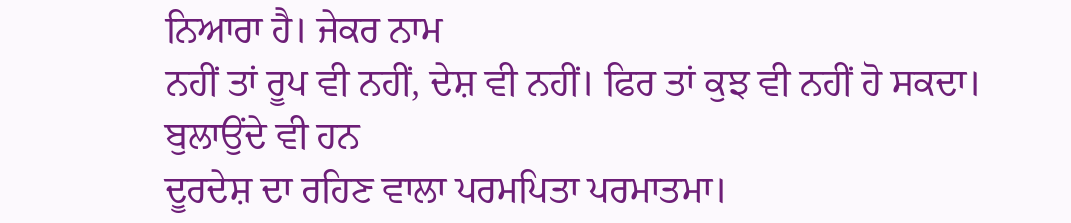ਨਿਆਰਾ ਹੈ। ਜੇਕਰ ਨਾਮ
ਨਹੀਂ ਤਾਂ ਰੂਪ ਵੀ ਨਹੀਂ, ਦੇਸ਼ ਵੀ ਨਹੀਂ। ਫਿਰ ਤਾਂ ਕੁਝ ਵੀ ਨਹੀਂ ਹੋ ਸਕਦਾ। ਬੁਲਾਉਂਦੇ ਵੀ ਹਨ
ਦੂਰਦੇਸ਼ ਦਾ ਰਹਿਣ ਵਾਲਾ ਪਰਮਪਿਤਾ ਪਰਮਾਤਮਾ।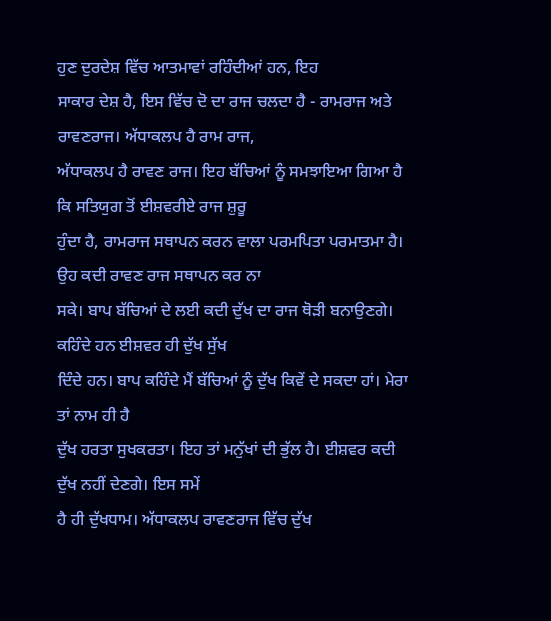ਹੁਣ ਦੁਰਦੇਸ਼ ਵਿੱਚ ਆਤਮਾਵਾਂ ਰਹਿੰਦੀਆਂ ਹਨ, ਇਹ
ਸਾਕਾਰ ਦੇਸ਼ ਹੈ, ਇਸ ਵਿੱਚ ਦੋ ਦਾ ਰਾਜ ਚਲਦਾ ਹੈ - ਰਾਮਰਾਜ ਅਤੇ ਰਾਵਣਰਾਜ। ਅੱਧਾਕਲਪ ਹੈ ਰਾਮ ਰਾਜ,
ਅੱਧਾਕਲਪ ਹੈ ਰਾਵਣ ਰਾਜ। ਇਹ ਬੱਚਿਆਂ ਨੂੰ ਸਮਝਾਇਆ ਗਿਆ ਹੈ ਕਿ ਸਤਿਯੁਗ ਤੋਂ ਈਸ਼ਵਰੀਏ ਰਾਜ ਸ਼ੁਰੂ
ਹੁੰਦਾ ਹੈ, ਰਾਮਰਾਜ ਸਥਾਪਨ ਕਰਨ ਵਾਲਾ ਪਰਮਪਿਤਾ ਪਰਮਾਤਮਾ ਹੈ। ਉਹ ਕਦੀ ਰਾਵਣ ਰਾਜ ਸਥਾਪਨ ਕਰ ਨਾ
ਸਕੇ। ਬਾਪ ਬੱਚਿਆਂ ਦੇ ਲਈ ਕਦੀ ਦੁੱਖ ਦਾ ਰਾਜ ਥੋੜੀ ਬਨਾਉਣਗੇ। ਕਹਿੰਦੇ ਹਨ ਈਸ਼ਵਰ ਹੀ ਦੁੱਖ ਸੁੱਖ
ਦਿੰਦੇ ਹਨ। ਬਾਪ ਕਹਿੰਦੇ ਮੈਂ ਬੱਚਿਆਂ ਨੂੰ ਦੁੱਖ ਕਿਵੇਂ ਦੇ ਸਕਦਾ ਹਾਂ। ਮੇਰਾ ਤਾਂ ਨਾਮ ਹੀ ਹੈ
ਦੁੱਖ ਹਰਤਾ ਸੁਖਕਰਤਾ। ਇਹ ਤਾਂ ਮਨੁੱਖਾਂ ਦੀ ਭੁੱਲ ਹੈ। ਈਸ਼ਵਰ ਕਦੀ ਦੁੱਖ ਨਹੀਂ ਦੇਣਗੇ। ਇਸ ਸਮੇਂ
ਹੈ ਹੀ ਦੁੱਖਧਾਮ। ਅੱਧਾਕਲਪ ਰਾਵਣਰਾਜ ਵਿੱਚ ਦੁੱਖ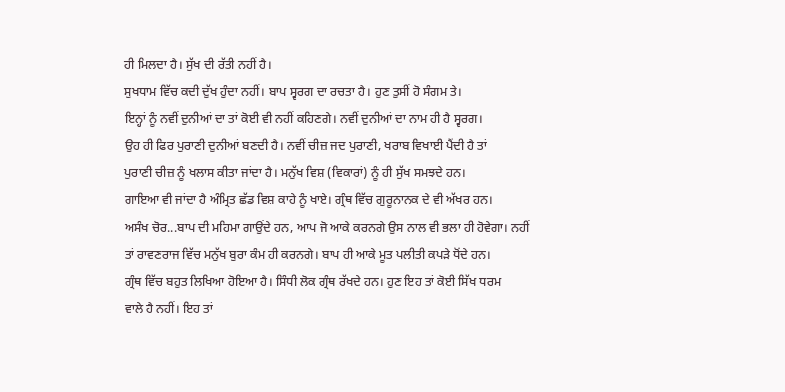ਹੀ ਮਿਲਦਾ ਹੈ। ਸੁੱਖ ਦੀ ਰੱਤੀ ਨਹੀਂ ਹੈ।
ਸੁਖਧਾਮ ਵਿੱਚ ਕਦੀ ਦੁੱਖ ਹੁੰਦਾ ਨਹੀਂ। ਬਾਪ ਸ੍ਵਰਗ ਦਾ ਰਚਤਾ ਹੈ। ਹੁਣ ਤੁਸੀਂ ਹੋ ਸੰਗਮ ਤੇ।
ਇਨ੍ਹਾਂ ਨੂੰ ਨਵੀਂ ਦੁਨੀਆਂ ਦਾ ਤਾਂ ਕੋਈ ਵੀ ਨਹੀਂ ਕਹਿਣਗੇ। ਨਵੀਂ ਦੁਨੀਆਂ ਦਾ ਨਾਮ ਹੀ ਹੈ ਸ੍ਵਰਗ।
ਉਹ ਹੀ ਫਿਰ ਪੁਰਾਣੀ ਦੁਨੀਆਂ ਬਣਦੀ ਹੈ। ਨਵੀਂ ਚੀਜ਼ ਜਦ ਪੁਰਾਣੀ, ਖਰਾਬ ਵਿਖਾਈ ਪੈਂਦੀ ਹੈ ਤਾਂ
ਪੁਰਾਣੀ ਚੀਜ਼ ਨੂੰ ਖਲਾਸ ਕੀਤਾ ਜਾਂਦਾ ਹੈ। ਮਨੁੱਖ ਵਿਸ਼ (ਵਿਕਾਰਾਂ) ਨੂੰ ਹੀ ਸੁੱਖ ਸਮਝਦੇ ਹਨ।
ਗਾਇਆ ਵੀ ਜਾਂਦਾ ਹੈ ਅੰਮ੍ਰਿਤ ਛੱਡ ਵਿਸ਼ ਕਾਹੇ ਨੂੰ ਖਾਏ। ਗ੍ਰੰਥ ਵਿੱਚ ਗੁਰੂਨਾਨਕ ਦੇ ਵੀ ਅੱਖਰ ਹਨ।
ਅਸੰਖ ਚੋਰ...ਬਾਪ ਦੀ ਮਹਿਮਾ ਗਾਉਂਦੇ ਹਨ, ਆਪ ਜੋ ਆਕੇ ਕਰਨਗੇ ਉਸ ਨਾਲ ਵੀ ਭਲਾ ਹੀ ਹੋਵੇਗਾ। ਨਹੀਂ
ਤਾਂ ਰਾਵਣਰਾਜ ਵਿੱਚ ਮਨੁੱਖ ਬੁਰਾ ਕੰਮ ਹੀ ਕਰਨਗੇ। ਬਾਪ ਹੀ ਆਕੇ ਮੂਤ ਪਲੀਤੀ ਕਪੜੇ ਧੋਂਦੇ ਹਨ।
ਗ੍ਰੰਥ ਵਿੱਚ ਬਹੁਤ ਲਿਖਿਆ ਹੋਇਆ ਹੈ। ਸਿੰਧੀ ਲੋਕ ਗ੍ਰੰਥ ਰੱਖਦੇ ਹਨ। ਹੁਣ ਇਹ ਤਾਂ ਕੋਈ ਸਿੱਖ ਧਰਮ
ਵਾਲੇ ਹੈ ਨਹੀਂ। ਇਹ ਤਾਂ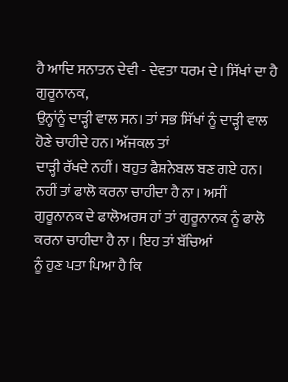ਹੈ ਆਦਿ ਸਨਾਤਨ ਦੇਵੀ - ਦੇਵਤਾ ਧਰਮ ਦੇ। ਸਿੱਖਾਂ ਦਾ ਹੈ ਗੁਰੂਨਾਨਕ,
ਉਨ੍ਹਾਂਨੂੰ ਦਾੜ੍ਹੀ ਵਾਲ ਸਨ। ਤਾਂ ਸਭ ਸਿੱਖਾਂ ਨੂੰ ਦਾੜ੍ਹੀ ਵਾਲ ਹੋਣੇ ਚਾਹੀਦੇ ਹਨ। ਅੱਜਕਲ ਤਾਂ
ਦਾੜ੍ਹੀ ਰੱਖਦੇ ਨਹੀਂ। ਬਹੁਤ ਫੈਸ਼ਨੇਬਲ ਬਣ ਗਏ ਹਨ। ਨਹੀਂ ਤਾਂ ਫਾਲੋ ਕਰਨਾ ਚਾਹੀਦਾ ਹੈ ਨਾ। ਅਸੀਂ
ਗੁਰੂਨਾਨਕ ਦੇ ਫਾਲੋਅਰਸ ਹਾਂ ਤਾਂ ਗੁਰੂਨਾਨਕ ਨੂੰ ਫਾਲੋ ਕਰਨਾ ਚਾਹੀਦਾ ਹੈ ਨਾ। ਇਹ ਤਾਂ ਬੱਚਿਆਂ
ਨੂੰ ਹੁਣ ਪਤਾ ਪਿਆ ਹੈ ਕਿ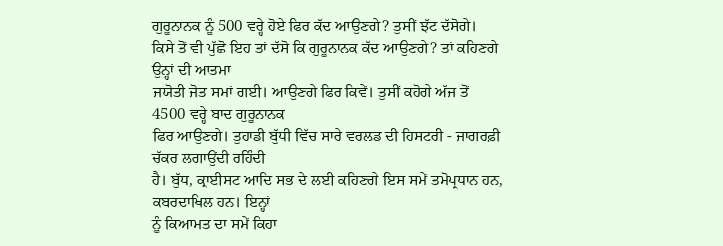ਗੁਰੂਨਾਨਕ ਨੂੰ 500 ਵਰ੍ਹੇ ਹੋਏ ਫਿਰ ਕੱਦ ਆਉਣਗੇ? ਤੁਸੀਂ ਝੱਟ ਦੱਸੋਗੇ।
ਕਿਸੇ ਤੋਂ ਵੀ ਪੁੱਛੋ ਇਹ ਤਾਂ ਦੱਸੋ ਕਿ ਗੁਰੂਨਾਨਕ ਕੱਦ ਆਉਣਗੇ? ਤਾਂ ਕਹਿਣਗੇ ਉਨ੍ਹਾਂ ਦੀ ਆਤਮਾ
ਜਯੋਤੀ ਜੋਤ ਸਮਾਂ ਗਈ। ਆਉਣਗੇ ਫਿਰ ਕਿਵੇਂ। ਤੁਸੀਂ ਕਹੋਗੇ ਅੱਜ ਤੋਂ 4500 ਵਰ੍ਹੇ ਬਾਦ ਗੁਰੂਨਾਨਕ
ਫਿਰ ਆਉਣਗੇ। ਤੁਹਾਡੀ ਬੁੱਧੀ ਵਿੱਚ ਸਾਰੇ ਵਰਲਡ ਦੀ ਹਿਸਟਰੀ - ਜਾਗਰਫ਼ੀ ਚੱਕਰ ਲਗਾਉਂਦੀ ਰਹਿੰਦੀ
ਹੈ। ਬੁੱਧ, ਕ੍ਰਾਈਸਟ ਆਦਿ ਸਭ ਦੇ ਲਈ ਕਹਿਣਗੇ ਇਸ ਸਮੇਂ ਤਮੋਪ੍ਰਧਾਨ ਹਨ, ਕਬਰਦਾਖਿਲ ਹਨ। ਇਨ੍ਹਾਂ
ਨੂੰ ਕਿਆਮਤ ਦਾ ਸਮੇਂ ਕਿਹਾ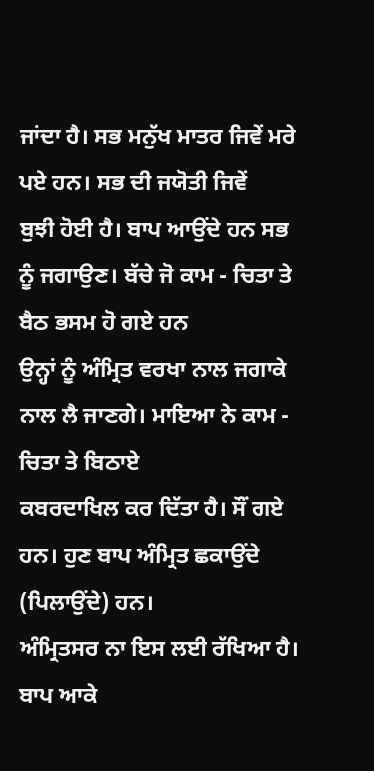ਜਾਂਦਾ ਹੈ। ਸਭ ਮਨੁੱਖ ਮਾਤਰ ਜਿਵੇਂ ਮਰੇ ਪਏ ਹਨ। ਸਭ ਦੀ ਜਯੋਤੀ ਜਿਵੇਂ
ਬੁਝੀ ਹੋਈ ਹੈ। ਬਾਪ ਆਉਂਦੇ ਹਨ ਸਭ ਨੂੰ ਜਗਾਉਣ। ਬੱਚੇ ਜੋ ਕਾਮ - ਚਿਤਾ ਤੇ ਬੈਠ ਭਸਮ ਹੋ ਗਏ ਹਨ
ਉਨ੍ਹਾਂ ਨੂੰ ਅੰਮ੍ਰਿਤ ਵਰਖਾ ਨਾਲ ਜਗਾਕੇ ਨਾਲ ਲੈ ਜਾਣਗੇ। ਮਾਇਆ ਨੇ ਕਾਮ - ਚਿਤਾ ਤੇ ਬਿਠਾਏ
ਕਬਰਦਾਖਿਲ ਕਰ ਦਿੱਤਾ ਹੈ। ਸੌਂ ਗਏ ਹਨ। ਹੁਣ ਬਾਪ ਅੰਮ੍ਰਿਤ ਛਕਾਉਂਦੇ (ਪਿਲਾਉਂਦੇ) ਹਨ।
ਅੰਮ੍ਰਿਤਸਰ ਨਾ ਇਸ ਲਈ ਰੱਖਿਆ ਹੈ। ਬਾਪ ਆਕੇ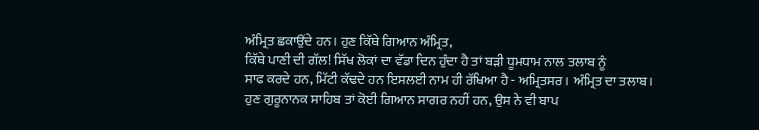ਅੰਮ੍ਰਿਤ ਛਕਾਉਂਦੇ ਹਨ। ਹੁਣ ਕਿੱਥੇ ਗਿਆਨ ਅੰਮ੍ਰਿਤ,
ਕਿੱਥੇ ਪਾਣੀ ਦੀ ਗੱਲ! ਸਿੱਖ ਲੋਕਾਂ ਦਾ ਵੱਡਾ ਦਿਨ ਹੁੰਦਾ ਹੈ ਤਾਂ ਬੜੀ ਧੂਮਧਾਮ ਨਾਲ ਤਲਾਬ ਨੂੰ
ਸਾਫ ਕਰਦੇ ਹਨ, ਮਿੱਟੀ ਕੱਢਦੇ ਹਨ ਇਸਲਈ ਨਾਮ ਹੀ ਰੱਖਿਆ ਹੈ - ਅਮ੍ਰਿਤਸਰ। ਅੰਮ੍ਰਿਤ ਦਾ ਤਲਾਬ।
ਹੁਣ ਗੁਰੂਨਾਨਕ ਸਾਹਿਬ ਤਾਂ ਕੋਈ ਗਿਆਨ ਸਾਗਰ ਨਹੀਂ ਹਨ, ਉਸ ਨੇ ਵੀ ਬਾਪ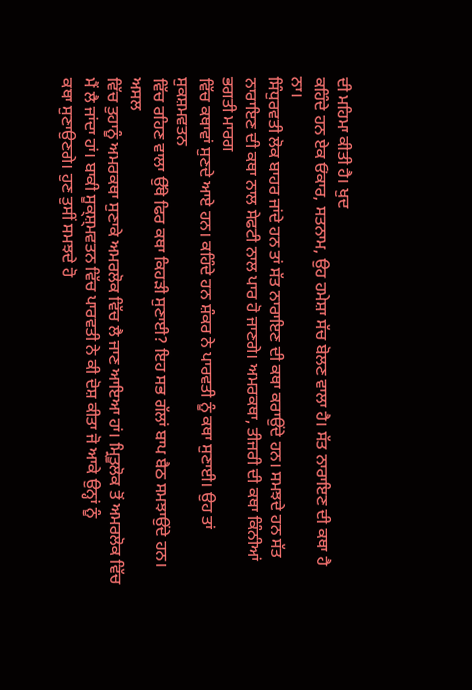ਦੀ ਮਹਿਮਾ ਕੀਤੀ ਹੈ। ਖੁਦ
ਕਹਿੰਦੇ ਹਨ ਏਕ ਓਂਕਾਰ, ਸਤਨਾਮ, ਉਹ ਹਮੇਸ਼ਾ ਸੱਚ ਬੋਲਣ ਵਾਲਾ ਹੈ। ਸੱਤ ਨਾਰਾਇਣ ਦੀ ਕਥਾ ਹੈ ਨਾ।
ਸਿੰਧੁਰਵਤੀ ਲੋਕ ਬਾਹਰ ਜਾਂਦੇ ਹਨ ਤਾਂ ਸੱਤ ਨਾਰਾਇਣ ਦੀ ਕਥਾ ਕਰਾਉਂਦੇ ਹਨ। ਸਮਝਦੇ ਹਨ ਸੱਤ
ਨਾਰਾਇਣ ਦੀ ਕਥਾ ਨਾਲ ਸੇਫਟੀ ਨਾਲ ਪਾਰ ਹੋ ਜਾਣਗੇ। ਅਮਰਕਥਾ, ਤੀਜਰੀ ਦੀ ਕਥਾ ਕਿੰਨੀਆਂ ਭਗਤੀ ਮਾਰਗ
ਵਿੱਚ ਕਥਾਵਾਂ ਸੁਣਦੇ ਆਏ ਹਨ। ਕਹਿੰਦੇ ਹਨ ਸ਼ੰਕਰ ਨੇ ਪਾਰਵਤੀ ਨੂੰ ਕਥਾ ਸੁਣਾਈ। ਉਹ ਤਾਂ ਸੁਕਸ਼ਮਵਤਨ
ਵਿੱਚ ਰਹਿਣ ਵਾਲਾ ਉੱਥੇ ਫਿਰ ਕਥਾ ਕਿਹੜੀ ਸੁਣਾਈ? ਇਹ ਸਭ ਗੱਲਾਂ ਬਾਪ ਬੈਠ ਸਮਝਾਉਂਦੇ ਹਨ। ਅਸਲ
ਵਿੱਚ ਤੁਹਾਨੂੰ ਅਮਰਕਥਾ ਸੁਣਾਕੇ ਅਮਰਲੋਕ ਵਿੱਚ ਲੈ ਜਾਣ ਆਇਆ ਹਾਂ। ਮ੍ਰਿਤੂਲੋਕ ਤੋਂ ਅਮਰਲੋਕ ਵਿੱਚ
ਮੈਂ ਲੈ ਜਾਂਦਾ ਹਾਂ। ਬਾਕੀ ਸੂਕ੍ਸ਼੍ਮਵਤਨ ਵਿੱਚ ਪਾਰਵਤੀ ਨੇ ਕੀ ਦੋਸ਼ ਕੀਤਾ ਜੋ ਆਕੇ ਉਨ੍ਹਾਂ ਨੂੰ
ਕਥਾ ਸੁਣਾਉਣਗੇ। ਹੁਣ ਤੁਸੀਂ ਸਮਝਦੇ ਹੋ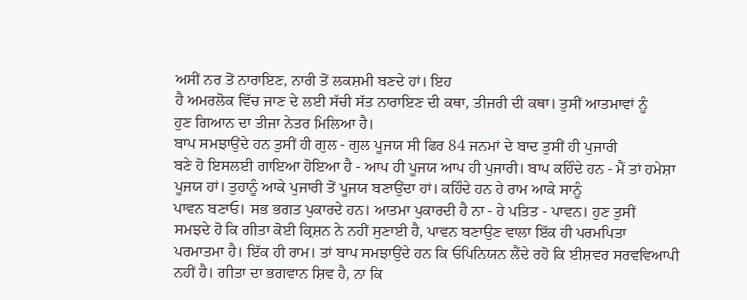ਅਸੀਂ ਨਰ ਤੋਂ ਨਾਰਾਇਣ, ਨਾਰੀ ਤੋਂ ਲਕਸ਼ਮੀ ਬਣਦੇ ਹਾਂ। ਇਹ
ਹੈ ਅਮਰਲੋਕ ਵਿੱਚ ਜਾਣ ਦੇ ਲਈ ਸੱਚੀ ਸੱਤ ਨਾਰਾਇਣ ਦੀ ਕਥਾ, ਤੀਜਰੀ ਦੀ ਕਥਾ। ਤੁਸੀਂ ਆਤਮਾਵਾਂ ਨੂੰ
ਹੁਣ ਗਿਆਨ ਦਾ ਤੀਜਾ ਨੇਤਰ ਮਿਲਿਆ ਹੈ।
ਬਾਪ ਸਮਝਾਉਂਦੇ ਹਨ ਤੁਸੀਂ ਹੀ ਗੁਲ - ਗੁਲ ਪੂਜਯ ਸੀ ਫਿਰ 84 ਜਨਮਾਂ ਦੇ ਬਾਦ ਤੁਸੀਂ ਹੀ ਪੁਜਾਰੀ
ਬਣੇ ਹੋ ਇਸਲਈ ਗਾਇਆ ਹੋਇਆ ਹੈ - ਆਪ ਹੀ ਪੂਜਯ ਆਪ ਹੀ ਪੁਜਾਰੀ। ਬਾਪ ਕਹਿੰਦੇ ਹਨ - ਮੈਂ ਤਾਂ ਹਮੇਸ਼ਾ
ਪੂਜਯ ਹਾਂ। ਤੁਹਾਨੂੰ ਆਕੇ ਪੁਜਾਰੀ ਤੋਂ ਪੂਜਯ ਬਣਾਉਂਦਾ ਹਾਂ। ਕਹਿੰਦੇ ਹਨ ਹੇ ਰਾਮ ਆਕੇ ਸਾਨੂੰ
ਪਾਵਨ ਬਣਾਓ। ਸਭ ਭਗਤ ਪੁਕਾਰਦੇ ਹਨ। ਆਤਮਾ ਪੁਕਾਰਦੀ ਹੈ ਨਾ - ਹੇ ਪਤਿਤ - ਪਾਵਨ। ਹੁਣ ਤੁਸੀਂ
ਸਮਝਦੇ ਹੋ ਕਿ ਗੀਤਾ ਕੋਈ ਕ੍ਰਿਸ਼ਨ ਨੇ ਨਹੀਂ ਸੁਣਾਈ ਹੈ, ਪਾਵਨ ਬਣਾਉਣ ਵਾਲਾ ਇੱਕ ਹੀ ਪਰਮਪਿਤਾ
ਪਰਮਾਤਮਾ ਹੈ। ਇੱਕ ਹੀ ਰਾਮ। ਤਾਂ ਬਾਪ ਸਮਝਾਉਂਦੇ ਹਨ ਕਿ ਓਪਿਨਿਯਨ ਲੈਂਦੇ ਰਹੋ ਕਿ ਈਸ਼ਵਰ ਸਰਵਵਿਆਪੀ
ਨਹੀਂ ਹੈ। ਗੀਤਾ ਦਾ ਭਗਵਾਨ ਸ਼ਿਵ ਹੈ, ਨਾ ਕਿ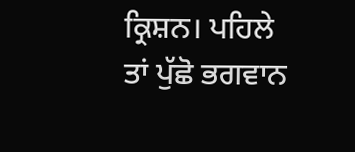ਕ੍ਰਿਸ਼ਨ। ਪਹਿਲੇ ਤਾਂ ਪੁੱਛੋ ਭਗਵਾਨ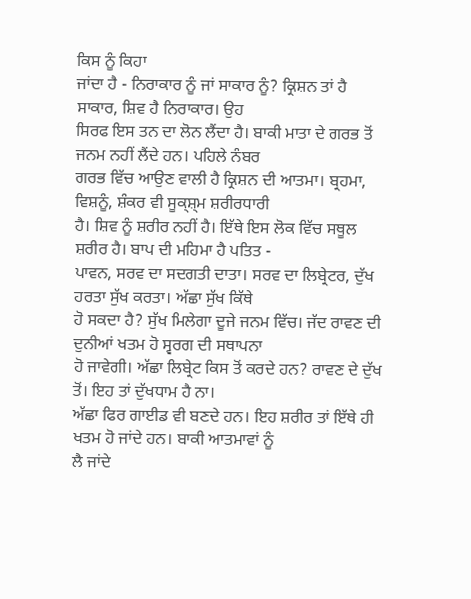ਕਿਸ ਨੂੰ ਕਿਹਾ
ਜਾਂਦਾ ਹੈ - ਨਿਰਾਕਾਰ ਨੂੰ ਜਾਂ ਸਾਕਾਰ ਨੂੰ? ਕ੍ਰਿਸ਼ਨ ਤਾਂ ਹੈ ਸਾਕਾਰ, ਸ਼ਿਵ ਹੈ ਨਿਰਾਕਾਰ। ਉਹ
ਸਿਰਫ ਇਸ ਤਨ ਦਾ ਲੋਨ ਲੈਂਦਾ ਹੈ। ਬਾਕੀ ਮਾਤਾ ਦੇ ਗਰਭ ਤੋਂ ਜਨਮ ਨਹੀਂ ਲੈਂਦੇ ਹਨ। ਪਹਿਲੇ ਨੰਬਰ
ਗਰਭ ਵਿੱਚ ਆਉਣ ਵਾਲੀ ਹੈ ਕ੍ਰਿਸ਼ਨ ਦੀ ਆਤਮਾ। ਬ੍ਰਹਮਾ, ਵਿਸ਼ਨੂੰ, ਸ਼ੰਕਰ ਵੀ ਸੂਕ੍ਸ਼੍ਮ ਸ਼ਰੀਰਧਾਰੀ
ਹੈ। ਸ਼ਿਵ ਨੂੰ ਸ਼ਰੀਰ ਨਹੀਂ ਹੈ। ਇੱਥੇ ਇਸ ਲੋਕ ਵਿੱਚ ਸਥੂਲ ਸ਼ਰੀਰ ਹੈ। ਬਾਪ ਦੀ ਮਹਿਮਾ ਹੈ ਪਤਿਤ -
ਪਾਵਨ, ਸਰਵ ਦਾ ਸਦਗਤੀ ਦਾਤਾ। ਸਰਵ ਦਾ ਲਿਬ੍ਰੇਟਰ, ਦੁੱਖ ਹਰਤਾ ਸੁੱਖ ਕਰਤਾ। ਅੱਛਾ ਸੁੱਖ ਕਿੱਥੇ
ਹੋ ਸਕਦਾ ਹੈ? ਸੁੱਖ ਮਿਲੇਗਾ ਦੂਜੇ ਜਨਮ ਵਿੱਚ। ਜੱਦ ਰਾਵਣ ਦੀ ਦੁਨੀਆਂ ਖਤਮ ਹੋ ਸ੍ਵਰਗ ਦੀ ਸਥਾਪਨਾ
ਹੋ ਜਾਵੇਗੀ। ਅੱਛਾ ਲਿਬ੍ਰੇਟ ਕਿਸ ਤੋਂ ਕਰਦੇ ਹਨ? ਰਾਵਣ ਦੇ ਦੁੱਖ ਤੋਂ। ਇਹ ਤਾਂ ਦੁੱਖਧਾਮ ਹੈ ਨਾ।
ਅੱਛਾ ਫਿਰ ਗਾਈਡ ਵੀ ਬਣਦੇ ਹਨ। ਇਹ ਸ਼ਰੀਰ ਤਾਂ ਇੱਥੇ ਹੀ ਖਤਮ ਹੋ ਜਾਂਦੇ ਹਨ। ਬਾਕੀ ਆਤਮਾਵਾਂ ਨੂੰ
ਲੈ ਜਾਂਦੇ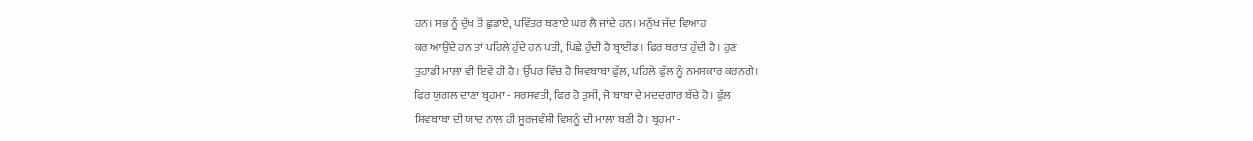ਹਨ। ਸਭ ਨੂੰ ਦੁੱਖ ਤੋਂ ਛੁਡਾਏ, ਪਵਿੱਤਰ ਬਣਾਏ ਘਰ ਲੈ ਜਾਂਦੇ ਹਨ। ਮਨੁੱਖ ਜੱਦ ਵਿਆਹ
ਕਰ ਆਉਂਦੇ ਹਨ ਤਾਂ ਪਹਿਲੇ ਹੁੰਦੇ ਹਨ ਪਤੀ, ਪਿਛੇ ਹੁੰਦੀ ਹੈ ਬ੍ਰਾਈਡ। ਫਿਰ ਬਰਾਤ ਹੁੰਦੀ ਹੈ। ਹੁਣ
ਤੁਹਾਡੀ ਮਾਲਾ ਵੀ ਇਵੇਂ ਹੀ ਹੈ। ਉੱਪਰ ਵਿੱਚ ਹੈ ਸ਼ਿਵਬਾਬਾ ਫੁੱਲ, ਪਹਿਲੇ ਫੁੱਲ ਨੂੰ ਨਮਸਕਾਰ ਕਰਨਗੇ।
ਫਿਰ ਯੁਗਲ ਦਾਣਾ ਬ੍ਰਹਮਾ - ਸਰਸਵਤੀ, ਫਿਰ ਹੋ ਤੁਸੀਂ, ਜੋ ਬਾਬਾ ਦੇ ਮਦਦਗਾਰ ਬੱਚੇ ਹੋ। ਫੁੱਲ
ਸ਼ਿਵਬਾਬਾ ਦੀ ਯਾਦ ਨਾਲ ਹੀ ਸੂਰਜਵੰਸ਼ੀ ਵਿਸ਼ਨੂੰ ਦੀ ਮਾਲਾ ਬਣੀ ਹੈ। ਬ੍ਰਹਮਾ -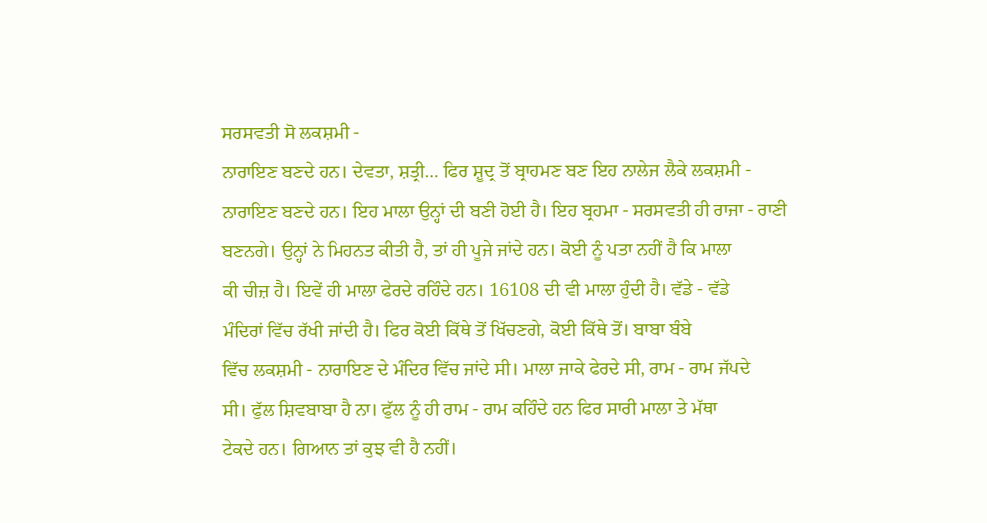ਸਰਸਵਤੀ ਸੋ ਲਕਸ਼ਮੀ -
ਨਾਰਾਇਣ ਬਣਦੇ ਹਨ। ਦੇਵਤਾ, ਸ਼ਤ੍ਰੀ… ਫਿਰ ਸ਼ੂਦ੍ਰ ਤੋਂ ਬ੍ਰਾਹਮਣ ਬਣ ਇਹ ਨਾਲੇਜ ਲੈਕੇ ਲਕਸ਼ਮੀ -
ਨਾਰਾਇਣ ਬਣਦੇ ਹਨ। ਇਹ ਮਾਲਾ ਉਨ੍ਹਾਂ ਦੀ ਬਣੀ ਹੋਈ ਹੈ। ਇਹ ਬ੍ਰਹਮਾ - ਸਰਸਵਤੀ ਹੀ ਰਾਜਾ - ਰਾਣੀ
ਬਣਨਗੇ। ਉਨ੍ਹਾਂ ਨੇ ਮਿਹਨਤ ਕੀਤੀ ਹੈ, ਤਾਂ ਹੀ ਪੂਜੇ ਜਾਂਦੇ ਹਨ। ਕੋਈ ਨੂੰ ਪਤਾ ਨਹੀਂ ਹੈ ਕਿ ਮਾਲਾ
ਕੀ ਚੀਜ਼ ਹੈ। ਇਵੇਂ ਹੀ ਮਾਲਾ ਫੇਰਦੇ ਰਹਿੰਦੇ ਹਨ। 16108 ਦੀ ਵੀ ਮਾਲਾ ਹੁੰਦੀ ਹੈ। ਵੱਡੇ - ਵੱਡੇ
ਮੰਦਿਰਾਂ ਵਿੱਚ ਰੱਖੀ ਜਾਂਦੀ ਹੈ। ਫਿਰ ਕੋਈ ਕਿੱਥੇ ਤੋਂ ਖਿੱਚਣਗੇ, ਕੋਈ ਕਿੱਥੇ ਤੋਂ। ਬਾਬਾ ਬੰਬੇ
ਵਿੱਚ ਲਕਸ਼ਮੀ - ਨਾਰਾਇਣ ਦੇ ਮੰਦਿਰ ਵਿੱਚ ਜਾਂਦੇ ਸੀ। ਮਾਲਾ ਜਾਕੇ ਫੇਰਦੇ ਸੀ, ਰਾਮ - ਰਾਮ ਜੱਪਦੇ
ਸੀ। ਫੁੱਲ ਸ਼ਿਵਬਾਬਾ ਹੈ ਨਾ। ਫੁੱਲ ਨੂੰ ਹੀ ਰਾਮ - ਰਾਮ ਕਹਿੰਦੇ ਹਨ ਫਿਰ ਸਾਰੀ ਮਾਲਾ ਤੇ ਮੱਥਾ
ਟੇਕਦੇ ਹਨ। ਗਿਆਨ ਤਾਂ ਕੁਝ ਵੀ ਹੈ ਨਹੀਂ।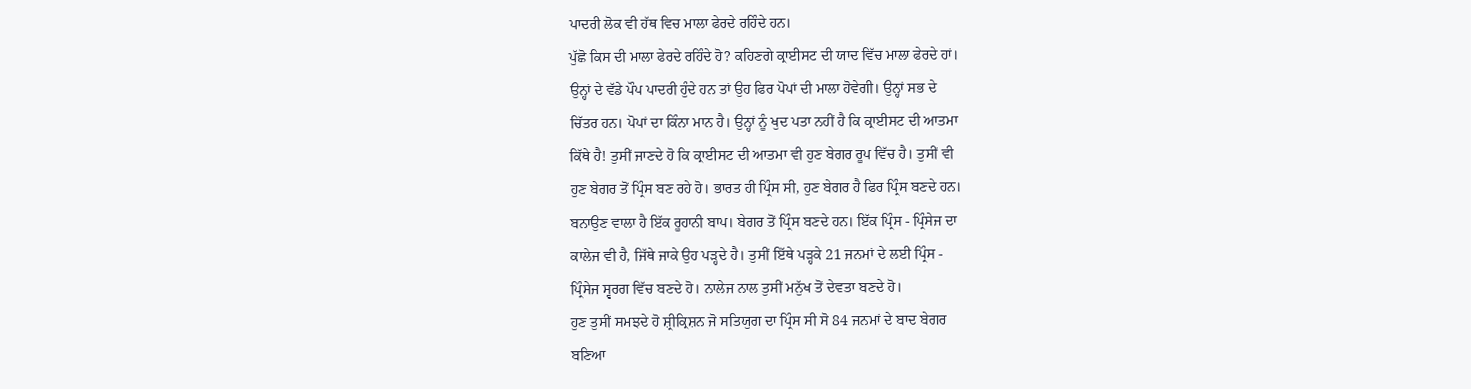ਪਾਦਰੀ ਲੋਕ ਵੀ ਹੱਥ ਵਿਚ ਮਾਲਾ ਫੇਰਦੇ ਰਹਿੰਦੇ ਹਨ।
ਪੁੱਛੋ ਕਿਸ ਦੀ ਮਾਲਾ ਫੇਰਦੇ ਰਹਿੰਦੇ ਹੋ? ਕਹਿਣਗੇ ਕ੍ਰਾਈਸਟ ਦੀ ਯਾਦ ਵਿੱਚ ਮਾਲਾ ਫੇਰਦੇ ਹਾਂ।
ਉਨ੍ਹਾਂ ਦੇ ਵੱਡੇ ਪੌਪ ਪਾਦਰੀ ਹੁੰਦੇ ਹਨ ਤਾਂ ਉਹ ਫਿਰ ਪੋਪਾਂ ਦੀ ਮਾਲਾ ਹੋਵੇਗੀ। ਉਨ੍ਹਾਂ ਸਭ ਦੇ
ਚਿੱਤਰ ਹਨ। ਪੋਪਾਂ ਦਾ ਕਿੰਨਾ ਮਾਨ ਹੈ। ਉਨ੍ਹਾਂ ਨੂੰ ਖੁਦ ਪਤਾ ਨਹੀਂ ਹੈ ਕਿ ਕ੍ਰਾਈਸਟ ਦੀ ਆਤਮਾ
ਕਿੱਥੇ ਹੈ! ਤੁਸੀਂ ਜਾਣਦੇ ਹੋ ਕਿ ਕ੍ਰਾਈਸਟ ਦੀ ਆਤਮਾ ਵੀ ਹੁਣ ਬੇਗਰ ਰੂਪ ਵਿੱਚ ਹੈ। ਤੁਸੀਂ ਵੀ
ਹੁਣ ਬੇਗਰ ਤੋਂ ਪ੍ਰਿੰਸ ਬਣ ਰਹੇ ਹੋ। ਭਾਰਤ ਹੀ ਪ੍ਰਿੰਸ ਸੀ, ਹੁਣ ਬੇਗਰ ਹੈ ਫਿਰ ਪ੍ਰਿੰਸ ਬਣਦੇ ਹਨ।
ਬਨਾਉਣ ਵਾਲਾ ਹੈ ਇੱਕ ਰੂਹਾਨੀ ਬਾਪ। ਬੇਗਰ ਤੋਂ ਪ੍ਰਿੰਸ ਬਣਦੇ ਹਨ। ਇੱਕ ਪ੍ਰਿੰਸ - ਪ੍ਰਿੰਸੇਜ ਦਾ
ਕਾਲੇਜ ਵੀ ਹੈ, ਜਿੱਥੇ ਜਾਕੇ ਉਹ ਪੜ੍ਹਦੇ ਹੈ। ਤੁਸੀਂ ਇੱਥੇ ਪੜ੍ਹਕੇ 21 ਜਨਮਾਂ ਦੇ ਲਈ ਪ੍ਰਿੰਸ -
ਪ੍ਰਿੰਸੇਜ ਸ੍ਵਰਗ ਵਿੱਚ ਬਣਦੇ ਹੋ। ਨਾਲੇਜ ਨਾਲ ਤੁਸੀਂ ਮਨੁੱਖ ਤੋਂ ਦੇਵਤਾ ਬਣਦੇ ਹੋ।
ਹੁਣ ਤੁਸੀਂ ਸਮਝਦੇ ਹੋ ਸ਼੍ਰੀਕ੍ਰਿਸ਼ਨ ਜੋ ਸਤਿਯੁਗ ਦਾ ਪ੍ਰਿੰਸ ਸੀ ਸੋ 84 ਜਨਮਾਂ ਦੇ ਬਾਦ ਬੇਗਰ
ਬਣਿਆ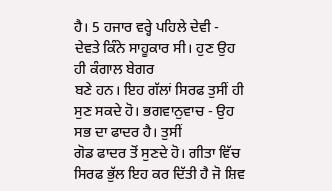ਹੈ। 5 ਹਜਾਰ ਵਰ੍ਹੇ ਪਹਿਲੇ ਦੇਵੀ - ਦੇਵਤੇ ਕਿੰਨੇ ਸਾਹੂਕਾਰ ਸੀ। ਹੁਣ ਉਹ ਹੀ ਕੰਗਾਲ ਬੇਗਰ
ਬਣੇ ਹਨ। ਇਹ ਗੱਲਾਂ ਸਿਰਫ ਤੁਸੀਂ ਹੀ ਸੁਣ ਸਕਦੇ ਹੋ। ਭਗਵਾਨੁਵਾਚ - ਉਹ ਸਭ ਦਾ ਫਾਦਰ ਹੈ। ਤੁਸੀਂ
ਗੋਡ ਫਾਦਰ ਤੋਂ ਸੁਣਦੇ ਹੋ। ਗੀਤਾ ਵਿੱਚ ਸਿਰਫ ਭੁੱਲ ਇਹ ਕਰ ਦਿੱਤੀ ਹੈ ਜੋ ਸ਼ਿਵ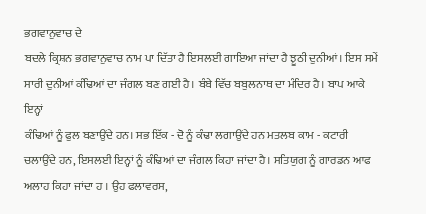ਭਗਵਾਨੁਵਾਚ ਦੇ
ਬਦਲੇ ਕ੍ਰਿਸ਼ਨ ਭਗਵਾਨੁਵਾਚ ਨਾਮ ਪਾ ਦਿੱਤਾ ਹੈ ਇਸਲਈ ਗਾਇਆ ਜਾਂਦਾ ਹੈ ਝੂਠੀ ਦੁਨੀਆਂ। ਇਸ ਸਮੇਂ
ਸਾਰੀ ਦੁਨੀਆਂ ਕੰਢਿਆਂ ਦਾ ਜੰਗਲ ਬਣ ਗਈ ਹੈ। ਬੰਬੇ ਵਿੱਚ ਬਬੁਲਨਾਥ ਦਾ ਮੰਦਿਰ ਹੈ। ਬਾਪ ਆਕੇ ਇਨ੍ਹਾਂ
ਕੰਢਿਆਂ ਨੂੰ ਫੁਲ ਬਣਾਉਂਦੇ ਹਨ। ਸਭ ਇੱਕ - ਦੋ ਨੂੰ ਕੰਢਾ ਲਗਾਉਂਦੇ ਹਨ ਮਤਲਬ ਕਾਮ - ਕਟਾਰੀ
ਚਲਾਉਂਦੇ ਹਨ, ਇਸਲਈ ਇਨ੍ਹਾਂ ਨੂੰ ਕੰਢਿਆਂ ਦਾ ਜੰਗਲ ਕਿਹਾ ਜਾਂਦਾ ਹੈ। ਸਤਿਯੁਗ ਨੂੰ ਗਾਰਡਨ ਆਫ
ਅਲਾਹ ਕਿਹਾ ਜਾਂਦਾ ਹ । ਉਹ ਫਲਾਵਰਸ,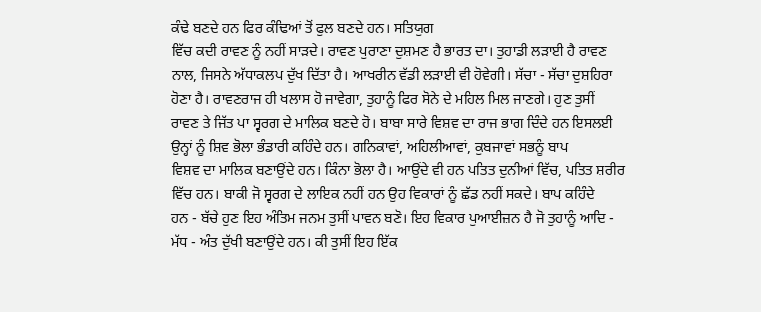ਕੰਢੇ ਬਣਦੇ ਹਨ ਫਿਰ ਕੰਢਿਆਂ ਤੋਂ ਫੁਲ ਬਣਦੇ ਹਨ। ਸਤਿਯੁਗ
ਵਿੱਚ ਕਦੀ ਰਾਵਣ ਨੂੰ ਨਹੀਂ ਸਾੜਦੇ। ਰਾਵਣ ਪੁਰਾਣਾ ਦੁਸ਼ਮਣ ਹੈ ਭਾਰਤ ਦਾ। ਤੁਹਾਡੀ ਲੜਾਈ ਹੈ ਰਾਵਣ
ਨਾਲ, ਜਿਸਨੇ ਅੱਧਾਕਲਪ ਦੁੱਖ ਦਿੱਤਾ ਹੈ। ਆਖਰੀਨ ਵੱਡੀ ਲੜਾਈ ਵੀ ਹੋਵੇਗੀ। ਸੱਚਾ - ਸੱਚਾ ਦੁਸ਼ਹਿਰਾ
ਹੋਣਾ ਹੈ। ਰਾਵਣਰਾਜ ਹੀ ਖਲਾਸ ਹੋ ਜਾਵੇਗਾ, ਤੁਹਾਨੂੰ ਫਿਰ ਸੋਨੇ ਦੇ ਮਹਿਲ ਮਿਲ ਜਾਣਗੇ। ਹੁਣ ਤੁਸੀਂ
ਰਾਵਣ ਤੇ ਜਿੱਤ ਪਾ ਸ੍ਵਰਗ ਦੇ ਮਾਲਿਕ ਬਣਦੇ ਹੋ। ਬਾਬਾ ਸਾਰੇ ਵਿਸ਼ਵ ਦਾ ਰਾਜ ਭਾਗ ਦਿੰਦੇ ਹਨ ਇਸਲਈ
ਉਨ੍ਹਾਂ ਨੂੰ ਸ਼ਿਵ ਭੋਲਾ ਭੰਡਾਰੀ ਕਹਿੰਦੇ ਹਨ। ਗਨਿਕਾਵਾਂ, ਅਹਿਲੀਆਵਾਂ, ਕੁਬਜਾਵਾਂ ਸਭਨੂੰ ਬਾਪ
ਵਿਸ਼ਵ ਦਾ ਮਾਲਿਕ ਬਣਾਉਂਦੇ ਹਨ। ਕਿੰਨਾ ਭੋਲਾ ਹੈ। ਆਉਂਦੇ ਵੀ ਹਨ ਪਤਿਤ ਦੁਨੀਆਂ ਵਿੱਚ, ਪਤਿਤ ਸ਼ਰੀਰ
ਵਿੱਚ ਹਨ। ਬਾਕੀ ਜੋ ਸ੍ਵਰਗ ਦੇ ਲਾਇਕ ਨਹੀਂ ਹਨ ਉਹ ਵਿਕਾਰਾਂ ਨੂੰ ਛੱਡ ਨਹੀਂ ਸਕਦੇ। ਬਾਪ ਕਹਿੰਦੇ
ਹਨ - ਬੱਚੇ ਹੁਣ ਇਹ ਅੰਤਿਮ ਜਨਮ ਤੁਸੀਂ ਪਾਵਨ ਬਣੋ। ਇਹ ਵਿਕਾਰ ਪੁਆਈਜ਼ਨ ਹੈ ਜੋ ਤੁਹਾਨੂੰ ਆਦਿ -
ਮੱਧ - ਅੰਤ ਦੁੱਖੀ ਬਣਾਉਂਦੇ ਹਨ। ਕੀ ਤੁਸੀਂ ਇਹ ਇੱਕ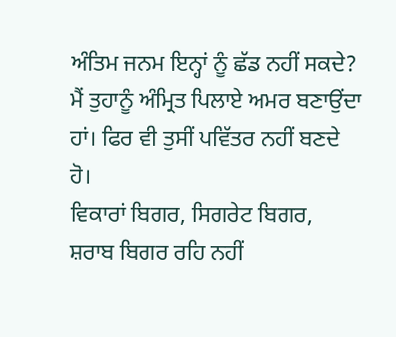ਅੰਤਿਮ ਜਨਮ ਇਨ੍ਹਾਂ ਨੂੰ ਛੱਡ ਨਹੀਂ ਸਕਦੇ?
ਮੈਂ ਤੁਹਾਨੂੰ ਅੰਮ੍ਰਿਤ ਪਿਲਾਏ ਅਮਰ ਬਣਾਉਂਦਾ ਹਾਂ। ਫਿਰ ਵੀ ਤੁਸੀਂ ਪਵਿੱਤਰ ਨਹੀਂ ਬਣਦੇ ਹੋ।
ਵਿਕਾਰਾਂ ਬਿਗਰ, ਸਿਗਰੇਟ ਬਿਗਰ, ਸ਼ਰਾਬ ਬਿਗਰ ਰਹਿ ਨਹੀਂ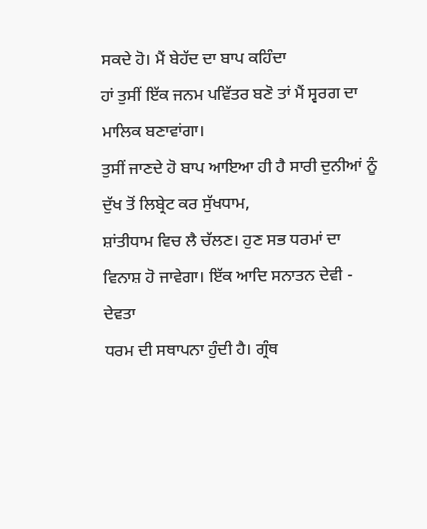ਸਕਦੇ ਹੋ। ਮੈਂ ਬੇਹੱਦ ਦਾ ਬਾਪ ਕਹਿੰਦਾ
ਹਾਂ ਤੁਸੀਂ ਇੱਕ ਜਨਮ ਪਵਿੱਤਰ ਬਣੋ ਤਾਂ ਮੈਂ ਸ੍ਵਰਗ ਦਾ ਮਾਲਿਕ ਬਣਾਵਾਂਗਾ।
ਤੁਸੀਂ ਜਾਣਦੇ ਹੋ ਬਾਪ ਆਇਆ ਹੀ ਹੈ ਸਾਰੀ ਦੁਨੀਆਂ ਨੂੰ ਦੁੱਖ ਤੋਂ ਲਿਬ੍ਰੇਟ ਕਰ ਸੁੱਖਧਾਮ,
ਸ਼ਾਂਤੀਧਾਮ ਵਿਚ ਲੈ ਚੱਲਣ। ਹੁਣ ਸਭ ਧਰਮਾਂ ਦਾ ਵਿਨਾਸ਼ ਹੋ ਜਾਵੇਗਾ। ਇੱਕ ਆਦਿ ਸਨਾਤਨ ਦੇਵੀ - ਦੇਵਤਾ
ਧਰਮ ਦੀ ਸਥਾਪਨਾ ਹੁੰਦੀ ਹੈ। ਗ੍ਰੰਥ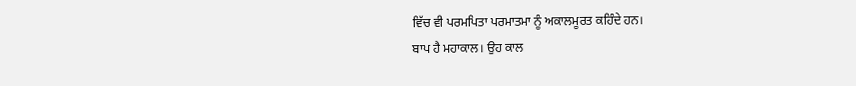ਵਿੱਚ ਵੀ ਪਰਮਪਿਤਾ ਪਰਮਾਤਮਾ ਨੂੰ ਅਕਾਲਮੂਰਤ ਕਹਿੰਦੇ ਹਨ।
ਬਾਪ ਹੈ ਮਹਾਕਾਲ। ਉਹ ਕਾਲ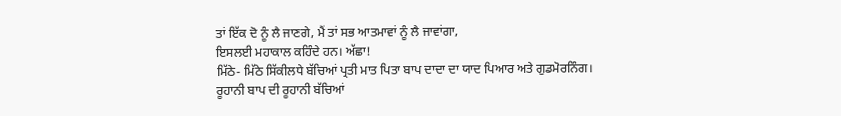ਤਾਂ ਇੱਕ ਦੋ ਨੂੰ ਲੈ ਜਾਣਗੇ, ਮੈਂ ਤਾਂ ਸਭ ਆਤਮਾਵਾਂ ਨੂੰ ਲੈ ਜਾਵਾਂਗਾ,
ਇਸਲਈ ਮਹਾਕਾਲ ਕਹਿੰਦੇ ਹਨ। ਅੱਛਾ!
ਮਿੱਠੇ- ਮਿੱਠੇ ਸਿੱਕੀਲਧੇ ਬੱਚਿਆਂ ਪ੍ਰਤੀ ਮਾਤ ਪਿਤਾ ਬਾਪ ਦਾਦਾ ਦਾ ਯਾਦ ਪਿਆਰ ਅਤੇ ਗੁਡਮੋਰਨਿੰਗ।
ਰੂਹਾਨੀ ਬਾਪ ਦੀ ਰੂਹਾਨੀ ਬੱਚਿਆਂ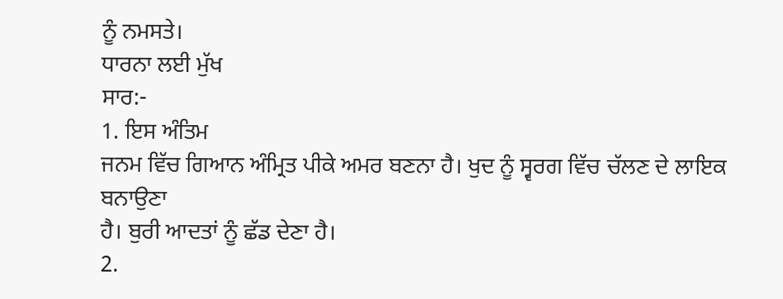ਨੂੰ ਨਮਸਤੇ।
ਧਾਰਨਾ ਲਈ ਮੁੱਖ
ਸਾਰ:-
1. ਇਸ ਅੰਤਿਮ
ਜਨਮ ਵਿੱਚ ਗਿਆਨ ਅੰਮ੍ਰਿਤ ਪੀਕੇ ਅਮਰ ਬਣਨਾ ਹੈ। ਖੁਦ ਨੂੰ ਸ੍ਵਰਗ ਵਿੱਚ ਚੱਲਣ ਦੇ ਲਾਇਕ ਬਨਾਉਣਾ
ਹੈ। ਬੁਰੀ ਆਦਤਾਂ ਨੂੰ ਛੱਡ ਦੇਣਾ ਹੈ।
2.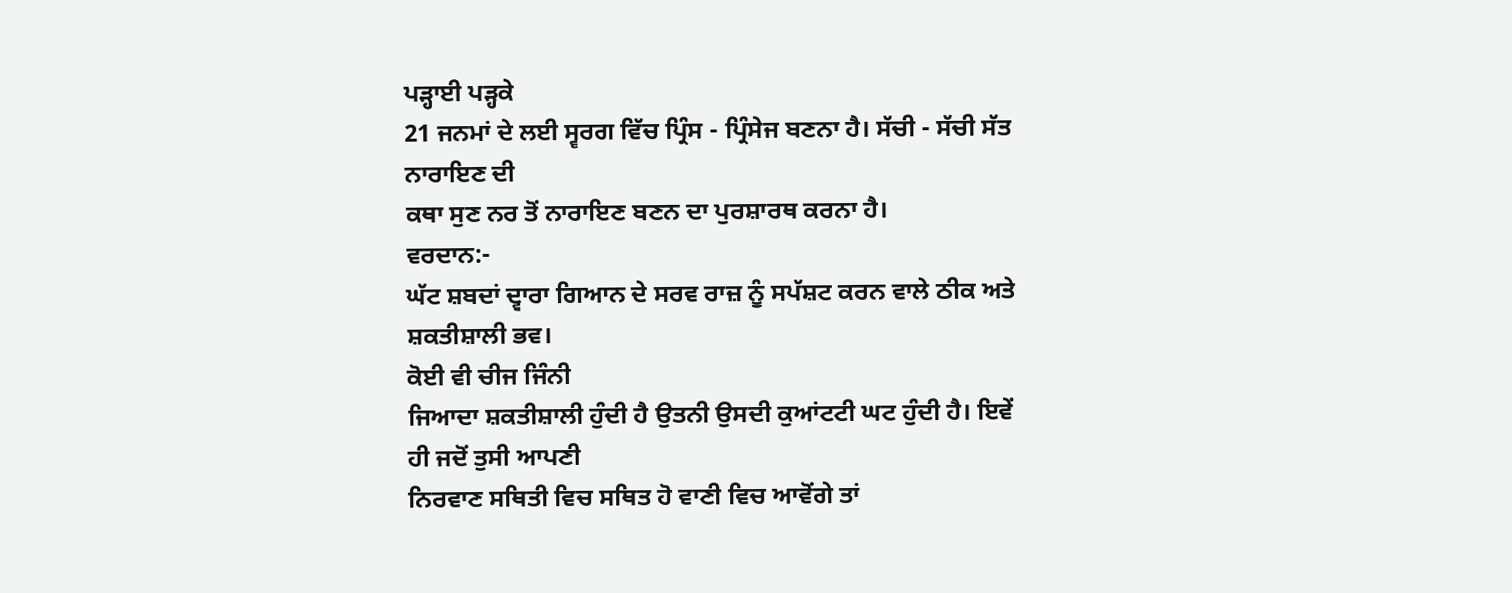ਪੜ੍ਹਾਈ ਪੜ੍ਹਕੇ
21 ਜਨਮਾਂ ਦੇ ਲਈ ਸ੍ਵਰਗ ਵਿੱਚ ਪ੍ਰਿੰਸ - ਪ੍ਰਿੰਸੇਜ ਬਣਨਾ ਹੈ। ਸੱਚੀ - ਸੱਚੀ ਸੱਤ ਨਾਰਾਇਣ ਦੀ
ਕਥਾ ਸੁਣ ਨਰ ਤੋਂ ਨਾਰਾਇਣ ਬਣਨ ਦਾ ਪੁਰਸ਼ਾਰਥ ਕਰਨਾ ਹੈ।
ਵਰਦਾਨ:-
ਘੱਟ ਸ਼ਬਦਾਂ ਦ੍ਵਾਰਾ ਗਿਆਨ ਦੇ ਸਰਵ ਰਾਜ਼ ਨੂੰ ਸਪੱਸ਼ਟ ਕਰਨ ਵਾਲੇ ਠੀਕ ਅਤੇ ਸ਼ਕਤੀਸ਼ਾਲੀ ਭਵ।
ਕੋਈ ਵੀ ਚੀਜ ਜਿੰਨੀ
ਜਿਆਦਾ ਸ਼ਕਤੀਸ਼ਾਲੀ ਹੁੰਦੀ ਹੈ ਉਤਨੀ ਉਸਦੀ ਕੁਆਂਟਟੀ ਘਟ ਹੁੰਦੀ ਹੈ। ਇਵੇਂ ਹੀ ਜਦੋਂ ਤੁਸੀ ਆਪਣੀ
ਨਿਰਵਾਣ ਸਥਿਤੀ ਵਿਚ ਸਥਿਤ ਹੋ ਵਾਣੀ ਵਿਚ ਆਵੋਂਗੇ ਤਾਂ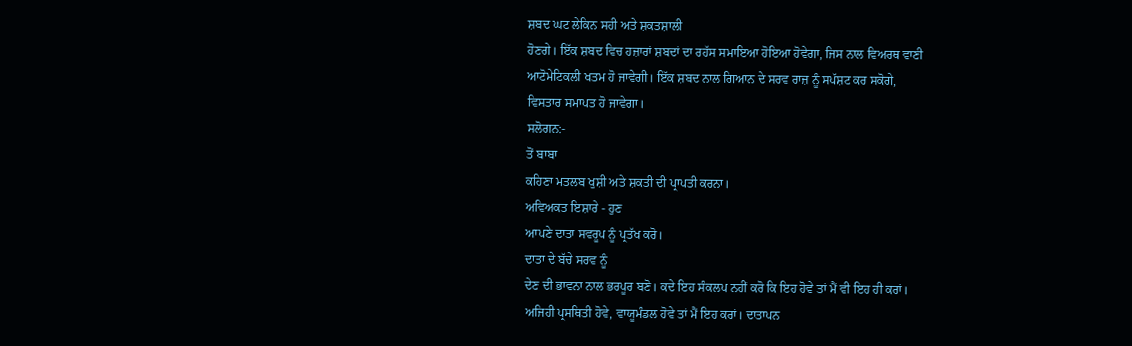ਸ਼ਬਦ ਘਟ ਲੇਕਿਨ ਸਹੀ ਅਤੇ ਸ਼ਕਤਸ਼ਾਲੀ
ਹੋਣਗੇ। ਇੱਕ ਸ਼ਬਦ ਵਿਚ ਹਜ਼ਾਰਾਂ ਸ਼ਬਦਾਂ ਦਾ ਰਹੱਸ ਸਮਾਇਆ ਹੋਇਆ ਹੋਵੇਗਾ, ਜਿਸ ਨਾਲ ਵਿਅਰਥ ਵਾਣੀ
ਆਟੋਮੇਟਿਕਲੀ ਖਤਮ ਹੋ ਜਾਵੇਗੀ। ਇੱਕ ਸ਼ਬਦ ਨਾਲ ਗਿਆਨ ਦੇ ਸਰਵ ਰਾਜ਼ ਨੂੰ ਸਪੱਸ਼ਟ ਕਰ ਸਕੋਗੇ,
ਵਿਸਤਾਰ ਸਮਾਪਤ ਹੋ ਜਾਵੇਗਾ।
ਸਲੋਗਨ:-
ਤੋਂ ਬਾਬਾ
ਕਹਿਣਾ ਮਤਲਬ ਖੁਸ਼ੀ ਅਤੇ ਸ਼ਕਤੀ ਦੀ ਪ੍ਰਾਪਤੀ ਕਰਨਾ।
ਅਵਿਅਕਤ ਇਸ਼ਾਰੇ - ਹੁਣ
ਆਪਣੇ ਦਾਤਾ ਸਵਰੂਪ ਨੂੰ ਪ੍ਰਤੱਖ ਕਰੋ।
ਦਾਤਾ ਦੇ ਬੱਚੇ ਸਰਵ ਨੂੰ
ਦੇਣ ਦੀ ਭਾਵਨਾ ਨਾਲ ਭਰਪੂਰ ਬਣੋ। ਕਦੇ ਇਹ ਸੰਕਲਪ ਨਹੀਂ ਕਰੋ ਕਿ ਇਹ ਹੋਵੇ ਤਾਂ ਮੈਂ ਵੀ ਇਹ ਹੀ ਕਰਾਂ।
ਅਜਿਹੀ ਪ੍ਰਸਥਿਤੀ ਹੋਵੇ, ਵਾਯੂਮੰਡਲ ਹੋਵੇ ਤਾਂ ਮੈਂ ਇਹ ਕਰਾਂ। ਦਾਤਾਪਨ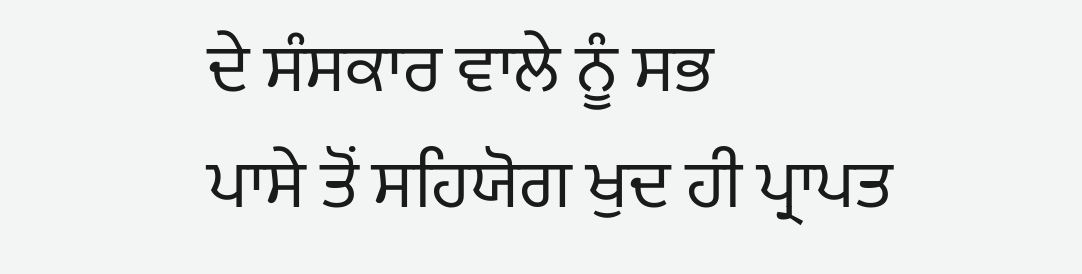ਦੇ ਸੰਸਕਾਰ ਵਾਲੇ ਨੂੰ ਸਭ
ਪਾਸੇ ਤੋਂ ਸਹਿਯੋਗ ਖੁਦ ਹੀ ਪ੍ਰਾਪਤ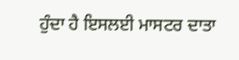ਹੁੰਦਾ ਹੈ ਇਸਲਈ ਮਾਸਟਰ ਦਾਤਾ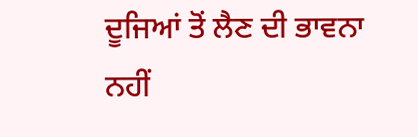ਦੂਜਿਆਂ ਤੋਂ ਲੈਣ ਦੀ ਭਾਵਨਾ
ਨਹੀਂ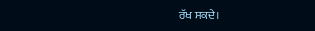ਰੱਖ ਸਕਦੇ।